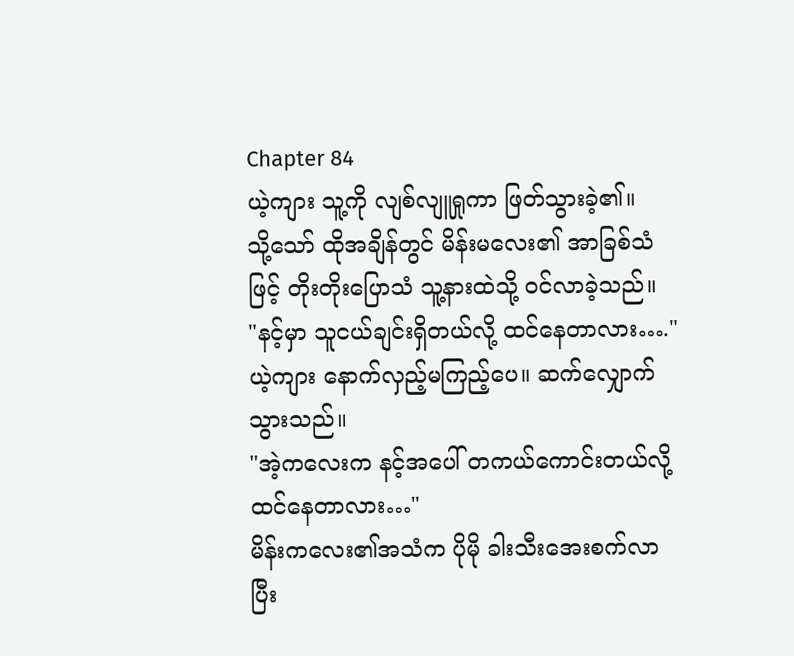Chapter 84
ယဲ့ကျား သူ့ကို လျစ်လျူရှုကာ ဖြတ်သွားခဲ့၏။
သို့သော် ထိုအချိန်တွင် မိန်းမလေး၏ အာခြစ်သံဖြင့် တိုးတိုးပြောသံ သူ့နားထဲသို့ ၀င်လာခဲ့သည်။
"နင့်မှာ သူငယ်ချင်းရှိတယ်လို့ ထင်နေတာလား…."
ယဲ့ကျား နောက်လှည့်မကြည့်ပေ။ ဆက်လျှောက်သွားသည်။
"အဲ့ကလေးက နင့်အပေါ် တကယ်ကောင်းတယ်လို့ ထင်နေတာလား…"
မိန်းကလေး၏အသံက ပိုမို ခါးသီးအေးစက်လာပြီး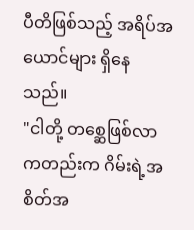ပီတိဖြစ်သည့် အရိပ်အယောင်များ ရှိနေသည်။
"ငါတို့ တစ္ဆေဖြစ်လာကတည်းက ဂိမ်းရဲ့အစိတ်အ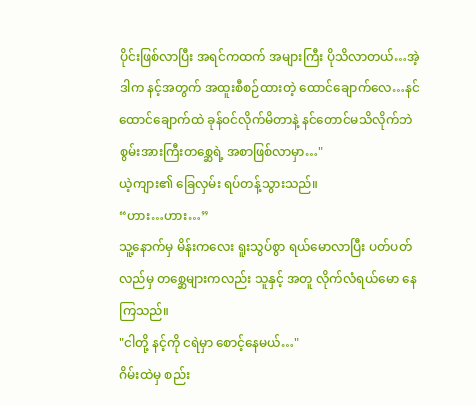ပိုင်းဖြစ်လာပြီး အရင်ကထက် အများကြီး ပိုသိလာတယ်…အဲ့ဒါက နင့်အတွက် အထူးစီစဉ်ထားတဲ့ ထောင်ချောက်လေ…နင် ထောင်ချောက်ထဲ ခုန်၀င်လိုက်မိတာနဲ့ နင်တောင်မသိလိုက်ဘဲ စွမ်းအားကြီးတစ္ဆေရဲ့ အစာဖြစ်လာမှာ…"
ယဲ့ကျား၏ ခြေလှမ်း ရပ်တန့်သွားသည်။
“ဟား…ဟား…”
သူ့နောက်မှ မိန်းကလေး ရူးသွပ်စွာ ရယ်မောလာပြီး ပတ်ပတ်လည်မှ တစ္ဆေများကလည်း သူနှင့် အတူ လိုက်လံရယ်မော နေကြသည်။
"ငါတို့ နင့်ကို ငရဲမှာ စောင့်နေမယ်…"
ဂိမ်းထဲမှ စည်း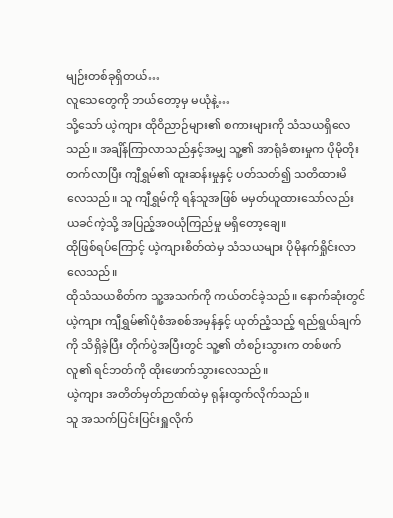မျဉ်းတစ်ခုရှိတယ်…
လူသေတွေကို ဘယ်တော့မှ မယုံနဲ့…
သို့သော် ယဲ့ကျား ထိုဝိညာဉ်များ၏ စကားများကို သံသယရှိလေသည်။ အချိန်ကြာလာသည်နှင့်အမျှ သူ့၏ အာရုံခံစားမှုက ပိုမိုတိုးတက်လာပြီး ကျီရွှမ်၏ ထူးဆန်းမှုနှင့် ပတ်သတ်၍ သတိထားမိလေသည်။ သူ ကျီရွှမ်ကို ရန်သူအဖြစ် မမှတ်ယူထားသော်လည်း ယခင်ကဲ့သို့ အပြည့်အ၀ယုံကြည်မှု မရှိတော့ချေ။
ထိုဖြစ်ရပ်ကြောင့် ယဲ့ကျားစိတ်ထဲမှ သံသယများ ပိုမိုနက်ရှိုင်းလာလေသည်။
ထိုသံသယစိတ်က သူ့အသက်ကို ကယ်တင်ခဲ့သည်။ နောက်ဆုံးတွင် ယဲ့ကျား ကျီရွှမ်၏ပုံစံအစစ်အမှန်နှင့် ယုတ်ညံ့သည့် ရည်ရွယ်ချက်ကို သိရှိခဲ့ပြီး တိုက်ပွဲအပြီးတွင် သူ့၏ တံစဉ်းသွားက တစ်ဖက်လူ၏ ရင်ဘတ်ကို ထိုးဖောက်သွားလေသည်။
ယဲ့ကျား အတိတ်မှတ်ဉာဏ်ထဲမှ ရုန်းထွက်လိုက်သည်။
သူ အသက်ပြင်းပြင်းရှူလိုက်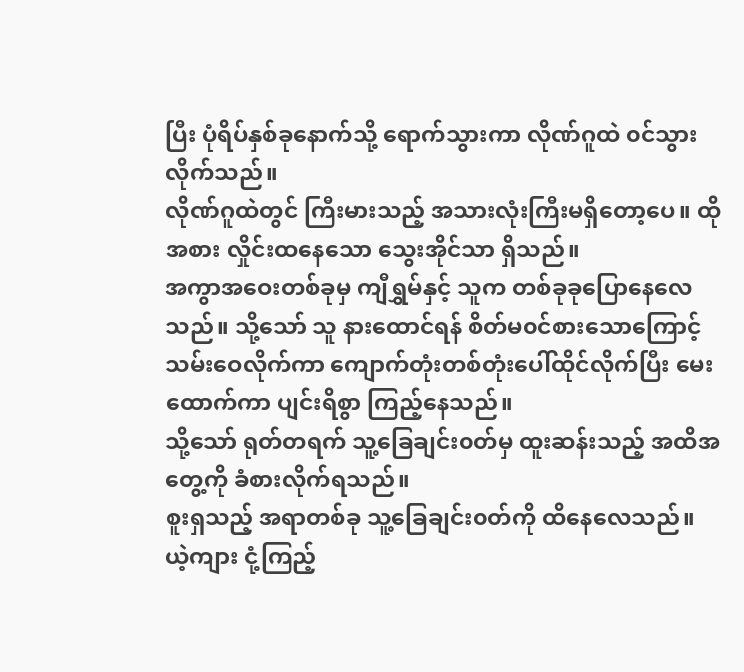ပြီး ပုံရိပ်နှစ်ခုနောက်သို့ ရောက်သွားကာ လိုဏ်ဂူထဲ ၀င်သွားလိုက်သည်။
လိုဏ်ဂူထဲတွင် ကြီးမားသည့် အသားလုံးကြီးမရှိတော့ပေ။ ထိုအစား လှိုင်းထနေသော သွေးအိုင်သာ ရှိသည်။
အကွာအဝေးတစ်ခုမှ ကျီရွှမ်နှင့် သူက တစ်ခုခုပြောနေလေသည်။ သို့သော် သူ နားထောင်ရန် စိတ်မ၀င်စားသောကြောင့် သမ်းဝေလိုက်ကာ ကျောက်တုံးတစ်တုံးပေါ်ထိုင်လိုက်ပြီး မေးထောက်ကာ ပျင်းရိစွာ ကြည့်နေသည်။
သို့သော် ရုတ်တရက် သူ့ခြေချင်း၀တ်မှ ထူးဆန်းသည့် အထိအတွေ့ကို ခံစားလိုက်ရသည်။
စူးရှသည့် အရာတစ်ခု သူ့ခြေချင်း၀တ်ကို ထိနေလေသည်။
ယဲ့ကျား ငုံ့ကြည့်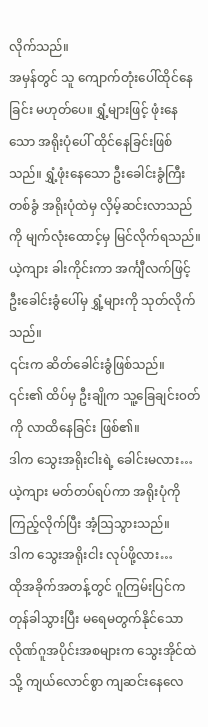လိုက်သည်။
အမှန်တွင် သူ ကျောက်တုံးပေါ်ထိုင်နေခြင်း မဟုတ်ပေ။ ရွှံ့များဖြင့် ဖုံးနေသော အရိုးပုံပေါ် ထိုင်နေခြင်းဖြစ်သည်။ ရွှံ့ဖုံးနေသော ဦးခေါင်းခွံကြီးတစ်ခွံ အရိုးပုံထဲမှ လှိမ့်ဆင်းလာသည်ကို မျက်လုံးထောင့်မှ မြင်လိုက်ရသည်။
ယဲ့ကျား ခါးကိုင်းကာ အင်္ကျီလက်ဖြင့် ဦးခေါင်းခွံပေါ်မှ ရွှံ့များကို သုတ်လိုက်သည်။
၎င်းက ဆိတ်ခေါင်းခွံဖြစ်သည်။
၎င်း၏ ထိပ်မှ ဦးချိုက သူ့ခြေချင်း၀တ်ကို လာထိနေခြင်း ဖြစ်၏။
ဒါက သွေးအရိုးငါးရဲ့ ခေါင်းမလား…
ယဲ့ကျား မတ်တပ်ရပ်ကာ အရိုးပုံကို ကြည့်လိုက်ပြီး အံ့ဩသွားသည်။
ဒါက သွေးအရိုးငါး လုပ်ဖို့လား…
ထိုအခိုက်အတန့်တွင် ဂူကြမ်းပြင်က တုန်ခါသွားပြီး မရေမတွက်နိုင်သော လိုဏ်ဂူအပိုင်းအစများက သွေးအိုင်ထဲသို့ ကျယ်လောင်စွာ ကျဆင်းနေလေ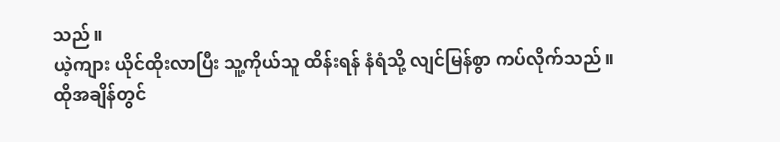သည်။
ယဲ့ကျား ယိုင်ထိုးလာပြီး သူ့ကိုယ်သူ ထိန်းရန် နံရံသို့ လျင်မြန်စွာ ကပ်လိုက်သည်။
ထိုအချိန်တွင်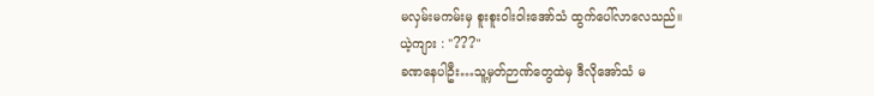မလှမ်းမကမ်းမှ စူးစူးဝါးဝါးအော်သံ ထွက်ပေါ်လာလေသည်။
ယဲ့ကျား : "???"
ခဏနေပါဦး…သူ့မှတ်ဉာဏ်တွေထဲမှ ဒီလိုအော်သံ မ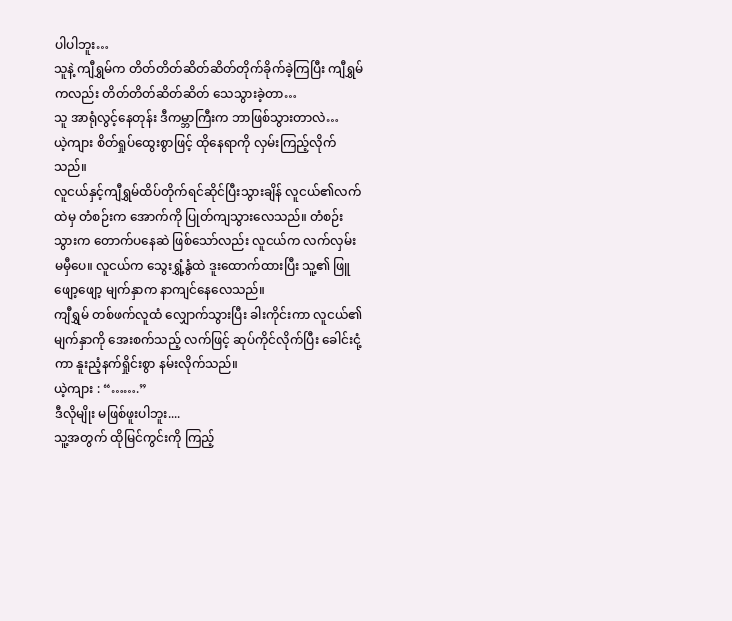ပါပါဘူး…
သူနဲ့ ကျီရွှမ်က တိတ်တိတ်ဆိတ်ဆိတ်တိုက်ခိုက်ခဲ့ကြပြီး ကျီရွှမ်ကလည်း တိတ်တိတ်ဆိတ်ဆိတ် သေသွားခဲ့တာ…
သူ အာရုံလွင့်နေတုန်း ဒီကမ္ဘာကြီးက ဘာဖြစ်သွားတာလဲ…
ယဲ့ကျား စိတ်ရှုပ်ထွေးစွာဖြင့် ထိုနေရာကို လှမ်းကြည့်လိုက်သည်။
လူငယ်နှင့်ကျီရွှမ်ထိပ်တိုက်ရင်ဆိုင်ပြီးသွားချိန် လူငယ်၏လက်ထဲမှ တံစဉ်းက အောက်ကို ပြုတ်ကျသွားလေသည်။ တံစဉ်းသွားက တောက်ပနေဆဲ ဖြစ်သော်လည်း လူငယ်က လက်လှမ်းမမှီပေ။ လူငယ်က သွေးရွှံ့နွံထဲ ဒူးထောက်ထားပြီး သူ့၏ ဖြူဖျော့ဖျော့ မျက်နှာက နာကျင်နေလေသည်။
ကျီရွှမ် တစ်ဖက်လူထံ လျှောက်သွားပြီး ခါးကိုင်းကာ လူငယ်၏ မျက်နှာကို အေးစက်သည့် လက်ဖြင့် ဆုပ်ကိုင်လိုက်ပြီး ခေါင်းငုံ့ကာ နူးညံ့နက်ရှိုင်းစွာ နမ်းလိုက်သည်။
ယဲ့ကျား : “…….”
ဒီလိုမျိုး မဖြစ်ဖူးပါဘူး....
သူ့အတွက် ထိုမြင်ကွင်းကို ကြည့်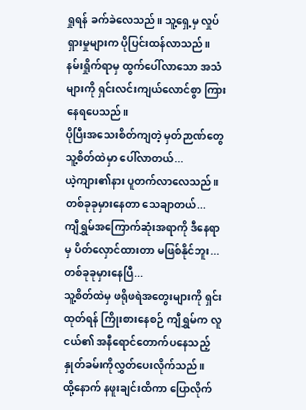ရှုရန် ခက်ခဲလေသည်။ သူ့ရှေ့မှ လှုပ်ရှားမှုများက ပိုပြင်းထန်လာသည်။ နမ်းရှိုက်ရာမှ ထွက်ပေါ်လာသော အသံများကို ရှင်းလင်းကျယ်လောင်စွာ ကြားနေရပေသည်။
ပိုပြီးအသေးစိတ်ကျတဲ့ မှတ်ဉာဏ်တွေ သူ့စိတ်ထဲမှာ ပေါ်လာတယ်...
ယဲ့ကျား၏နား ပူတက်လာလေသည်။
တစ်ခုခုမှားနေတာ သေချာတယ်...
ကျီရွှမ်အကြောက်ဆုံးအရာကို ဒီနေရာမှ ပိတ်လှောင်ထားတာ မဖြစ်နိုင်ဘူး...တစ်ခုခုမှားနေပြီ...
သူ့စိတ်ထဲမှ ဖရိုဖရဲအတွေးများကို ရှင်းထုတ်ရန် ကြိုးစားနေစဉ် ကျီရွှမ်က လူငယ်၏ အနီရောင်တောက်ပနေသည့် နှုတ်ခမ်းကိုလွှတ်ပေးလိုက်သည်။
ထို့နောက် နဖူးချင်းထိကာ ပြောလိုက်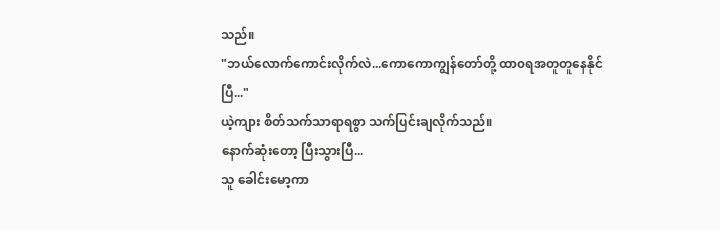သည်။
"ဘယ်လောက်ကောင်းလိုက်လဲ...ကောကောကျွန်တော်တို့ ထာ၀ရအတူတူနေနိုင်ပြီ..."
ယဲ့ကျား စိတ်သက်သာရာရစွာ သက်ပြင်းချလိုက်သည်။
နောက်ဆုံးတော့ ပြီးသွားပြီ...
သူ ခေါင်းမော့ကာ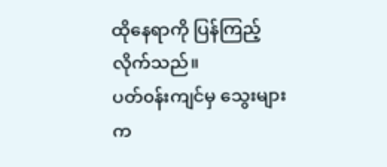ထိုနေရာကို ပြန်ကြည့်လိုက်သည်။
ပတ်၀န်းကျင်မှ သွေးများက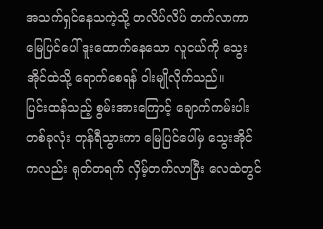အသက်ရှင်နေသကဲ့သို့ တလိပ်လိပ် တက်လာကာ မြေပြင်ပေါ် ဒူးထောက်နေသော လူငယ်ကို သွေးအိုင်ထဲသို့ ရောက်စေရန် ဝါးမျိုလိုက်သည်။
ပြင်းထန်သည့် စွမ်းအားကြောင့် ချောက်ကမ်းပါးတစ်ခုလုံး တုန်ရီသွားကာ မြေပြင်ပေါ်မှ သွေးအိုင်ကလည်း ရုတ်တရက် လှိမ့်တက်လာပြီး လေထဲတွင်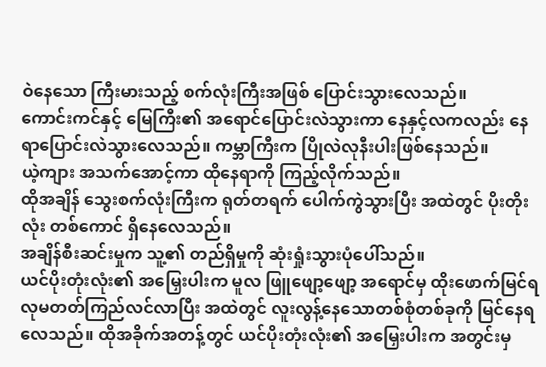ဝဲနေသော ကြီးမားသည့် စက်လုံးကြီးအဖြစ် ပြောင်းသွားလေသည်။
ကောင်းကင်နှင့် မြေကြီး၏ အရောင်ပြောင်းလဲသွားကာ နေနှင့်လကလည်း နေရာပြောင်းလဲသွားလေသည်။ ကမ္ဘာကြီးက ပြိုလဲလုနီးပါးဖြစ်နေသည်။
ယဲ့ကျား အသက်အောင့်ကာ ထိုနေရာကို ကြည့်လိုက်သည်။
ထိုအချိန် သွေးစက်လုံးကြီးက ရုတ်တရက် ပေါက်ကွဲသွားပြီး အထဲတွင် ပိုးတိုးလုံး တစ်ကောင် ရှိနေလေသည်။
အချိန်စီးဆင်းမှုက သူ့၏ တည်ရှိမှုကို ဆုံးရှုံးသွားပုံပေါ်သည်။
ယင်ပိုးတုံးလုံး၏ အမြှေးပါးက မူလ ဖြူဖျော့ဖျော့ အရောင်မှ ထိုးဖောက်မြင်ရလုမတတ်ကြည်လင်လာပြီး အထဲတွင် လူးလွန့်နေသောတစ်စုံတစ်ခုကို မြင်နေရလေသည်။ ထိုအခိုက်အတန့်တွင် ယင်ပိုးတုံးလုံး၏ အမြှေးပါးက အတွင်းမှ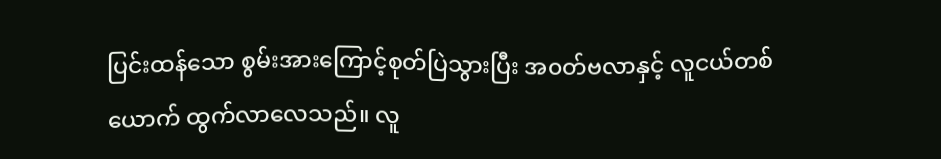ပြင်းထန်သော စွမ်းအားကြောင့်စုတ်ပြဲသွားပြီး အ၀တ်ဗလာနှင့် လူငယ်တစ်ယောက် ထွက်လာလေသည်။ လူ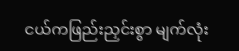ငယ်ကဖြည်းညှင်းစွာ မျက်လုံး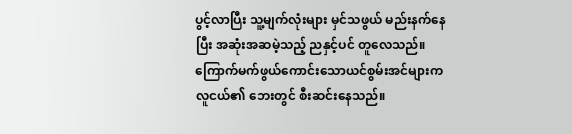ပွင့်လာပြီး သူ့မျက်လုံးများ မှင်သဖွယ် မည်းနက်နေပြီး အဆုံးအဆမဲ့သည့် ညနှင့်ပင် တူလေသည်။ ကြောက်မက်ဖွယ်ကောင်းသောယင်စွမ်းအင်များက လူငယ်၏ ဘေးတွင် စီးဆင်းနေသည်။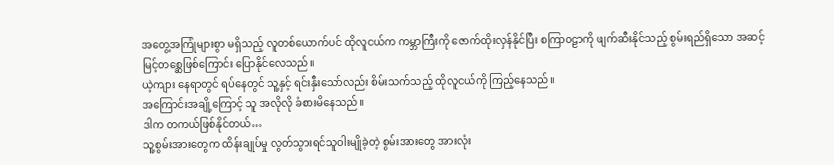အတွေ့အကြုံများစွာ မရှိသည့် လူတစ်ယောက်ပင် ထိုလူငယ်က ကမ္ဘာကြီးကို ဇောက်ထိုးလှန်နိုင်ပြီး စကြာ၀ဠာကို ဖျက်ဆီးနိုင်သည့် စွမ်းရည်ရှိသော အဆင့်မြင့်တစ္ဆေဖြစ်ကြောင်း ပြောနိုင်လေသည်။
ယဲ့ကျား နေရာတွင် ရပ်နေတွင် သူ့နှင့် ရင်းနှီးသော်လည်း စိမ်းသက်သည့် ထိုလူငယ်ကို ကြည့်နေသည်။
အကြောင်းအချို့ကြောင့် သူ အလိုလို ခံစားမိနေသည်။
ဒါက တကယ်ဖြစ်နိုင်တယ်…
သူ့စွမ်းအားတွေက ထိန်းချုပ်မှု လွတ်သွားရင်သူဝါးမျိုခဲ့တဲ့ စွမ်းအားတွေ အားလုံး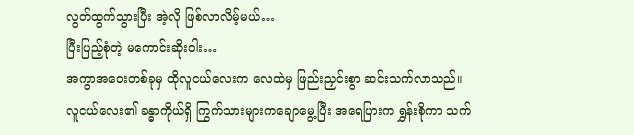လွတ်ထွက်သွားပြီး အဲ့လို ဖြစ်လာလိမ့်မယ်…
ပြီးပြည့်စုံတဲ့ မကောင်းဆိုးဝါး…
အကွာအဝေးတစ်ခုမှ ထိုလူငယ်လေးက လေထဲမှ ဖြည်းညှင်းစွာ ဆင်းသက်လာသည်။လူငယ်လေး၏ ခန္ဓာကိုယ်ရှိ ကြွက်သားများကချောမွေ့ပြီး အရေပြားက ရွှန်းစိုကာ သက်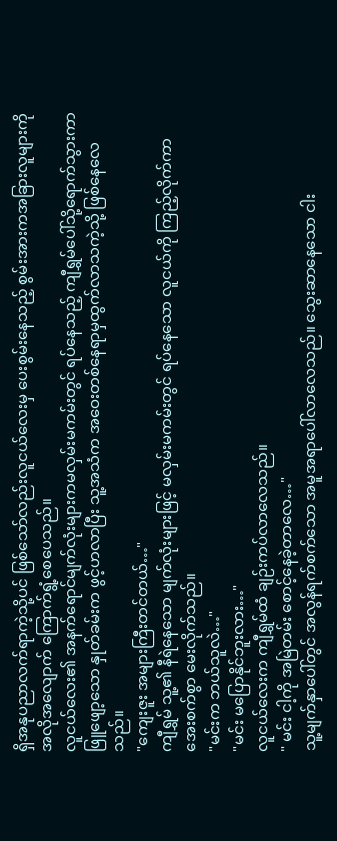ရှိအနုပညာလက်ရာကဲ့သို့ပင် ဖြစ်သော်လည်းလူငယ်လေးမှ ပေးစွမ်းနေသည့် စွမ်းအားကအခြားလူများကို အလိုအလျောက် ကြောက်ရွံ့စေပေသည်။
လူငယ်လေး၏ အနက်ရောင်မျက်လုံးများကမလှမ်းမကမ်းတွင် ရပ်နေသည့် ကျီရွှမ်ပေါ်သို့ရောက်သွားကာ ဖြူဖျော့သော နှုတ်ခမ်းက ဖွင့်ဟလာပြီး သူ့အသံက အဝေးတစ်နေရာမှထွက်လာသကဲ့သို့ ဖြစ်နေလေသည်။
"ကျေးဇူး အများကြီးတင်တယ်…"
ကျီရွှမ် သူ့၏ နီရဲနေသော မျက်လုံးများဖြင့် မလှမ်းမကမ်းတွင် ရပ်နေသော လူငယ်ကို ကြည့်လိုက်ကာ အေးစက်စွာ မေးလိုက်သည်။
"မင်းက ဘယ်သူလဲ…"
"မင်း မပြောနိုင်ဘူးလား…"
လူငယ်လေးက ကျီရွှမ်ထံ ချဉ်းကပ်လာလေသည်။
" မင်း ငါ့ကို အမြဲတမ်း စောင့်နေခဲ့တာလေ…"
သူ့မျက်နှာပေါ်တွင် အလွန်ရက်စက်သော အမူအရာပေါ်လာလေသည်။ သွေးဆာနေသော ငါး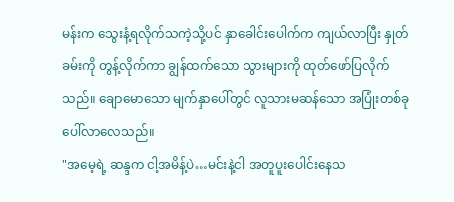မန်းက သွေးနံ့ရလိုက်သကဲ့သို့ပင် နှာခေါင်းပေါက်က ကျယ်လာပြီး နှုတ်ခမ်းကို တွန့်လိုက်ကာ ချွန်ထက်သော သွားများကို ထုတ်ဖော်ပြလိုက်သည်။ ချောမောသော မျက်နှာပေါ်တွင် လူသားမဆန်သော အပြုံးတစ်ခု ပေါ်လာလေသည်။
"အမေ့ရဲ့ ဆန္ဒက ငါ့အမိန့်ပဲ…မင်းနဲ့ငါ အတူပူးပေါင်းနေသ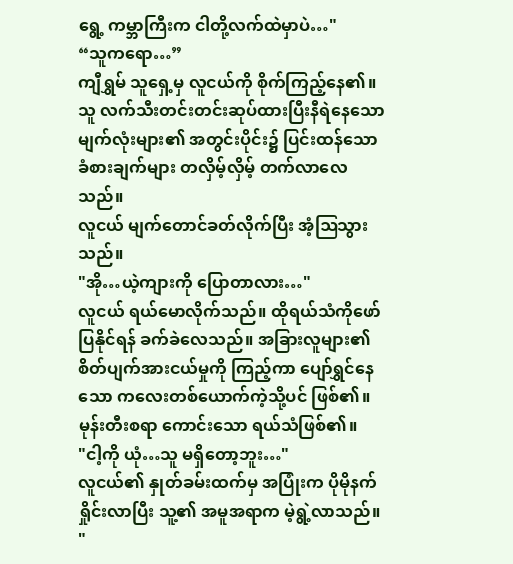ရွေ့ ကမ္ဘာကြီးက ငါတို့လက်ထဲမှာပဲ…"
“သူကရော…”
ကျီရွှမ် သူရှေ့မှ လူငယ်ကို စိုက်ကြည့်နေ၏။သူ လက်သီးတင်းတင်းဆုပ်ထားပြီးနီရဲနေသော မျက်လုံးများ၏ အတွင်းပိုင်း၌ ပြင်းထန်သော ခံစားချက်များ တလှိမ့်လှိမ့် တက်လာလေသည်။
လူငယ် မျက်တောင်ခတ်လိုက်ပြီး အံ့ဩသွားသည်။
"အို…ယဲ့ကျားကို ပြောတာလား…"
လူငယ် ရယ်မောလိုက်သည်။ ထိုရယ်သံကိုဖော်ပြနိုင်ရန် ခက်ခဲလေသည်။ အခြားလူများ၏ စိတ်ပျက်အားငယ်မှုကို ကြည့်ကာ ပျော်ရွှင်နေသော ကလေးတစ်ယောက်ကဲ့သို့ပင် ဖြစ်၏။ မုန်းတီးစရာ ကောင်းသော ရယ်သံဖြစ်၏။
"ငါ့ကို ယုံ…သူ မရှိတော့ဘူး…"
လူငယ်၏ နှုတ်ခမ်းထက်မှ အပြုံးက ပိုမိုနက်ရှိုင်းလာပြီး သူ့၏ အမူအရာက မဲ့ရွဲ့လာသည်။
"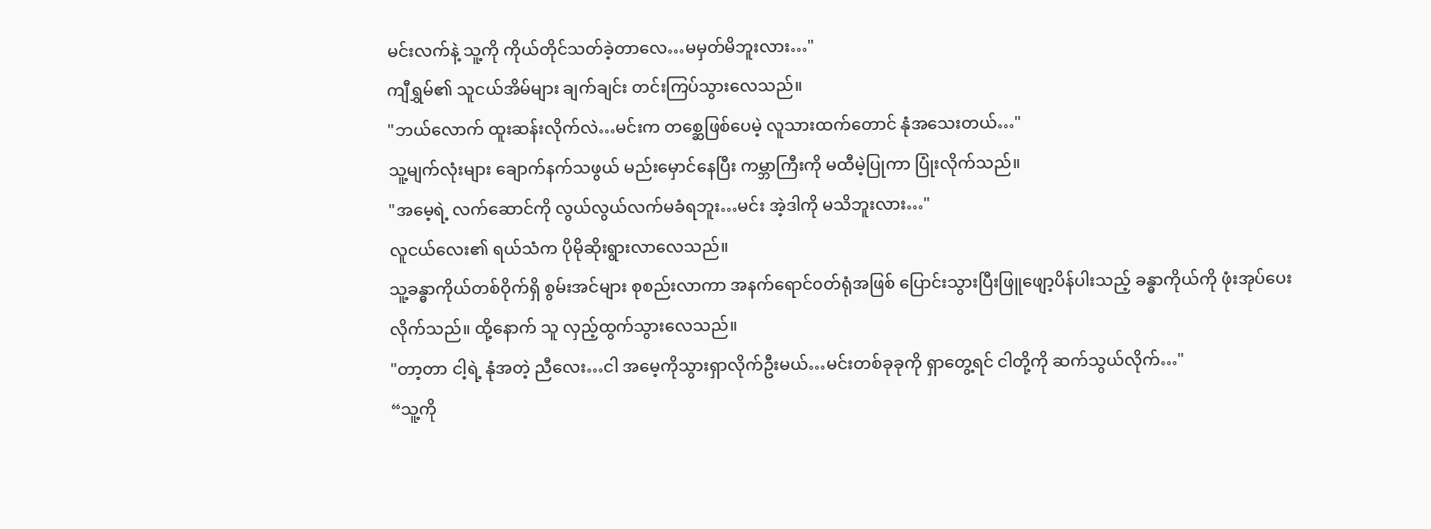မင်းလက်နဲ့ သူ့ကို ကိုယ်တိုင်သတ်ခဲ့တာလေ…မမှတ်မိဘူးလား…"
ကျီရွှမ်၏ သူငယ်အိမ်များ ချက်ချင်း တင်းကြပ်သွားလေသည်။
"ဘယ်လောက် ထူးဆန်းလိုက်လဲ…မင်းက တစ္ဆေဖြစ်ပေမဲ့ လူသားထက်တောင် နုံအသေးတယ်…"
သူ့မျက်လုံးများ ချောက်နက်သဖွယ် မည်းမှောင်နေပြီး ကမ္ဘာကြီးကို မထီမဲ့ပြုကာ ပြုံးလိုက်သည်။
"အမေ့ရဲ့ လက်ဆောင်ကို လွယ်လွယ်လက်မခံရဘူး…မင်း အဲ့ဒါကို မသိဘူးလား…"
လူငယ်လေး၏ ရယ်သံက ပိုမိုဆိုးရွားလာလေသည်။
သူ့ခန္ဓာကိုယ်တစ်ဝိုက်ရှိ စွမ်းအင်များ စုစည်းလာကာ အနက်ရောင်၀တ်ရုံအဖြစ် ပြောင်းသွားပြီးဖြူဖျော့ပိန်ပါးသည့် ခန္ဓာကိုယ်ကို ဖုံးအုပ်ပေး လိုက်သည်။ ထို့နောက် သူ လှည့်ထွက်သွားလေသည်။
"တာ့တာ ငါ့ရဲ့ နုံအတဲ့ ညီလေး…ငါ အမေ့ကိုသွားရှာလိုက်ဦးမယ်…မင်းတစ်ခုခုကို ရှာတွေ့ရင် ငါတို့ကို ဆက်သွယ်လိုက်…"
“သူ့ကို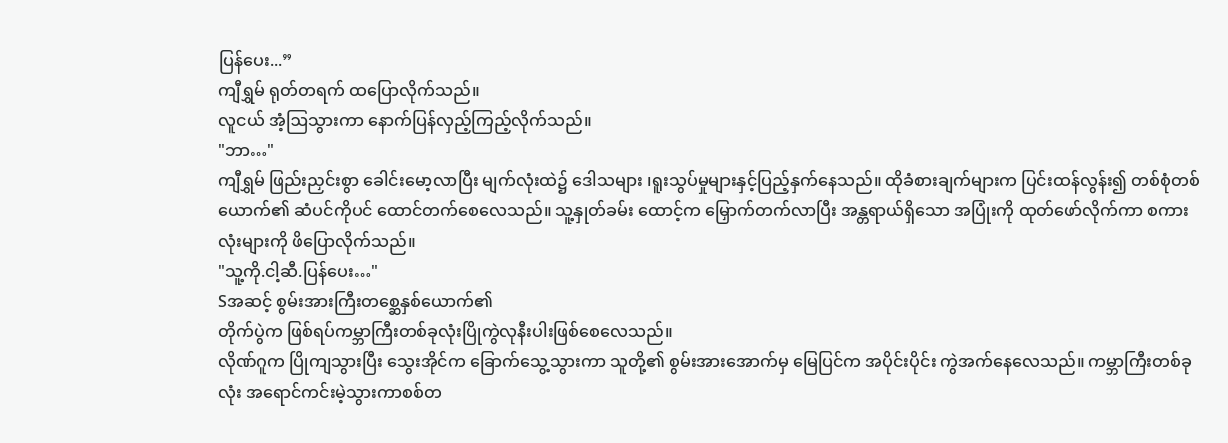ပြန်ပေး...”
ကျီရွှမ် ရုတ်တရက် ထပြောလိုက်သည်။
လူငယ် အံ့ဩသွားကာ နောက်ပြန်လှည့်ကြည့်လိုက်သည်။
"ဘာ…"
ကျီရွှမ် ဖြည်းညှင်းစွာ ခေါင်းမော့လာပြီး မျက်လုံးထဲ၌ ဒေါသများ ၊ရူးသွပ်မှုများနှင့်ပြည့်နှက်နေသည်။ ထိုခံစားချက်များက ပြင်းထန်လွန်း၍ တစ်စုံတစ်ယောက်၏ ဆံပင်ကိုပင် ထောင်တက်စေလေသည်။ သူ့နှုတ်ခမ်း ထောင့်က မြှောက်တက်လာပြီး အန္တရာယ်ရှိသော အပြုံးကို ထုတ်ဖော်လိုက်ကာ စကားလုံးများကို ဖိပြောလိုက်သည်။
"သူ့ကို.ငါ့ဆီ.ပြန်ပေး…"
Sအဆင့် စွမ်းအားကြီးတစ္ဆေနှစ်ယောက်၏
တိုက်ပွဲက ဖြစ်ရပ်ကမ္ဘာကြီးတစ်ခုလုံးပြိုကွဲလုနီးပါးဖြစ်စေလေသည်။
လိုဏ်ဂူက ပြိုကျသွားပြီး သွေးအိုင်က ခြောက်သွေ့သွားကာ သူတို့၏ စွမ်းအားအောက်မှ မြေပြင်က အပိုင်းပိုင်း ကွဲအက်နေလေသည်။ ကမ္ဘာကြီးတစ်ခုလုံး အရောင်ကင်းမဲ့သွားကာစစ်တ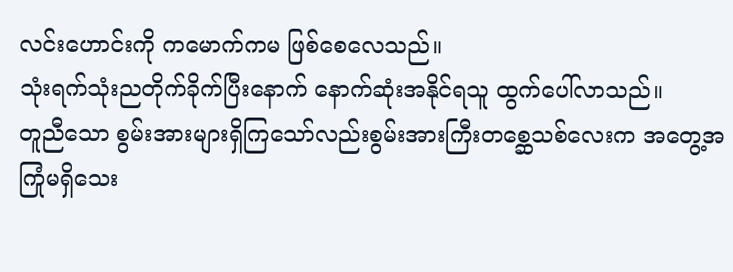လင်းဟောင်းကို ကမောက်ကမ ဖြစ်စေလေသည်။
သုံးရက်သုံးညတိုက်ခိုက်ပြီးနောက် နောက်ဆုံးအနိုင်ရသူ ထွက်ပေါ်လာသည်။
တူညီသော စွမ်းအားများရှိကြသော်လည်းစွမ်းအားကြီးတစ္ဆေသစ်လေးက အတွေ့အကြုံမရှိသေး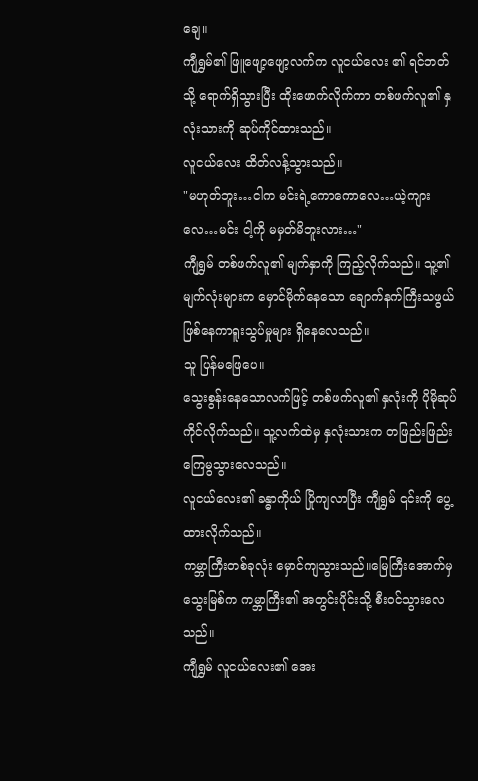ချေ။
ကျီရွှမ်၏ ဖြူဖျော့ဖျော့လက်က လူငယ်လေး ၏ ရင်ဘတ်သို့ ရောက်ရှိသွားပြီး ထိုးဖောက်လိုက်ကာ တစ်ဖက်လူ၏ နှလုံးသားကို ဆုပ်ကိုင်ထားသည်။
လူငယ်လေး ထိတ်လန့်သွားသည်။
"မဟုတ်ဘူး…ငါက မင်းရဲ့ကောကောလေ…ယဲ့ကျားလေ…မင်း ငါ့ကို မမှတ်မိဘူးလား…"
ကျီရွှမ် တစ်ဖက်လူ၏ မျက်နှာကို ကြည့်လိုက်သည်။ သူ့၏ မျက်လုံးများက မှောင်မိုက်နေသော ချောက်နက်ကြီးသဖွယ်ဖြစ်နေကာရူးသွပ်မှုများ ရှိနေလေသည်။
သူ ပြန်မဖြေပေ။
သွေးစွန်းနေသောလက်ဖြင့် တစ်ဖက်လူ၏ နှလုံးကို ပိုမိုဆုပ်ကိုင်လိုက်သည်။ သူ့လက်ထဲမှ နှလုံးသားက တဖြည်းဖြည်းကြေမွသွားလေသည်။
လူငယ်လေး၏ ခန္ဓာကိုယ် ပြိုကျလာပြီး ကျီရွှမ် ၎င်းကို ပွေ့ထားလိုက်သည်။
ကမ္ဘာကြီးတစ်ခုလုံး မှောင်ကျသွားသည်။မြေကြီးအောက်မှ သွေးမြစ်က ကမ္ဘာကြီး၏ အတွင်းပိုင်းသို့ စီး၀င်သွားလေသည်။
ကျီရွှမ် လူငယ်လေး၏ အေး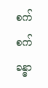စက်စက် ခန္ဓာ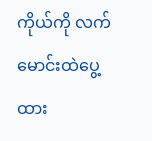ကိုယ်ကို လက်မောင်းထဲပွေ့ထား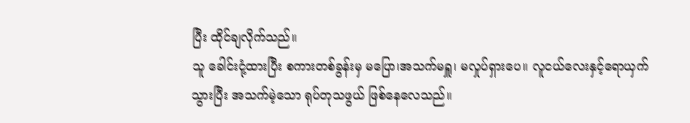ပြီး ထိုင်ချလိုက်သည်။
သူ ခေါင်းငုံ့ထားပြီး စကားတစ်ခွန်းမှ မပြော၊အသက်မရှူ၊ မလှုပ်ရှားပေ။ လူငယ်လေးနှင့်ရောယှက်သွားပြီး အသက်မဲ့သော ရုပ်တုသဖွယ် ဖြစ်နေလေသည်။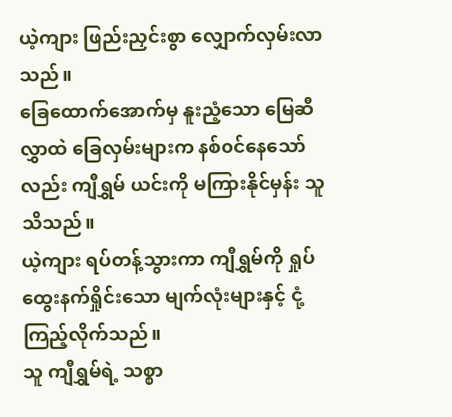ယဲ့ကျား ဖြည်းညှင်းစွာ လျှောက်လှမ်းလာသည်။
ခြေထောက်အောက်မှ နူးညံ့သော မြေဆီလွှာထဲ ခြေလှမ်းများက နစ်၀င်နေသော်လည်း ကျီရွှမ် ယင်းကို မကြားနိုင်မှန်း သူသိသည်။
ယဲ့ကျား ရပ်တန့်သွားကာ ကျီရွှမ်ကို ရှုပ်ထွေးနက်ရှိုင်းသော မျက်လုံးများနှင့် ငုံ့ကြည့်လိုက်သည်။
သူ ကျီရွှမ်ရဲ့ သစ္စာ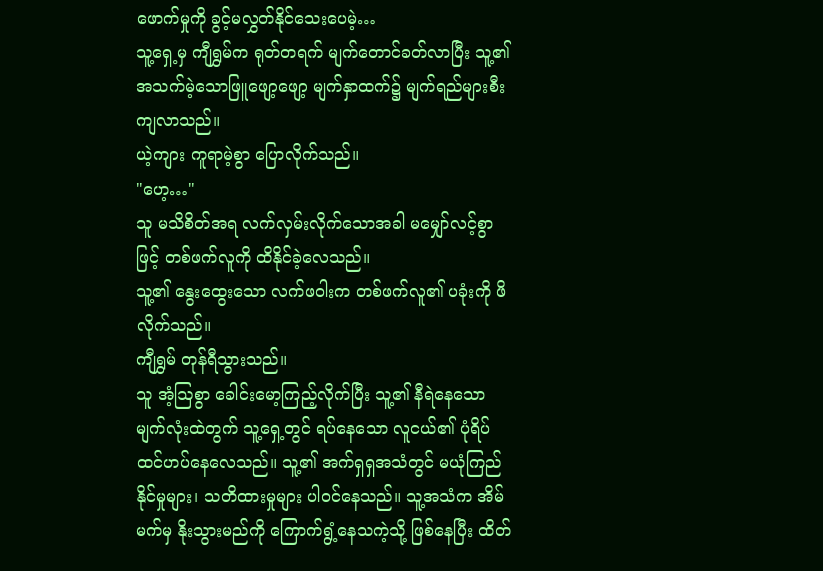ဖောက်မှုကို ခွင့်မလွှတ်နိုင်သေးပေမဲ့…
သူ့ရှေ့မှ ကျီရွှမ်က ရုတ်တရက် မျက်တောင်ခတ်လာပြီး သူ့၏အသက်မဲ့သောဖြူဖျော့ဖျော့ မျက်နှာထက်၌ မျက်ရည်များစီးကျလာသည်။
ယဲ့ကျား ကူရာမဲ့စွာ ပြောလိုက်သည်။
"ဟေ့…"
သူ မသိစိတ်အရ လက်လှမ်းလိုက်သောအခါ မမျှော်လင့်စွာဖြင့် တစ်ဖက်လူကို ထိနိုင်ခဲ့လေသည်။
သူ့၏ နွေးထွေးသော လက်ဖဝါးက တစ်ဖက်လူ၏ ပခုံးကို ဖိလိုက်သည်။
ကျီရွှမ် တုန်ရီသွားသည်။
သူ အံ့ဩစွာ ခေါင်းမော့ကြည့်လိုက်ပြီး သူ့၏ နီရဲနေသော မျက်လုံးထဲတွက် သူ့ရှေ့တွင် ရပ်နေသော လူငယ်၏ ပုံရိပ် ထင်ဟပ်နေလေသည်။ သူ့၏ အက်ရှရှအသံတွင် မယုံကြည်နိုင်မှုများ၊ သတိထားမှုများ ပါ၀င်နေသည်။ သူ့အသံက အိမ်မက်မှ နိုးသွားမည်ကို ကြောက်ရွံ့နေသကဲ့သို့ ဖြစ်နေပြီး ထိတ်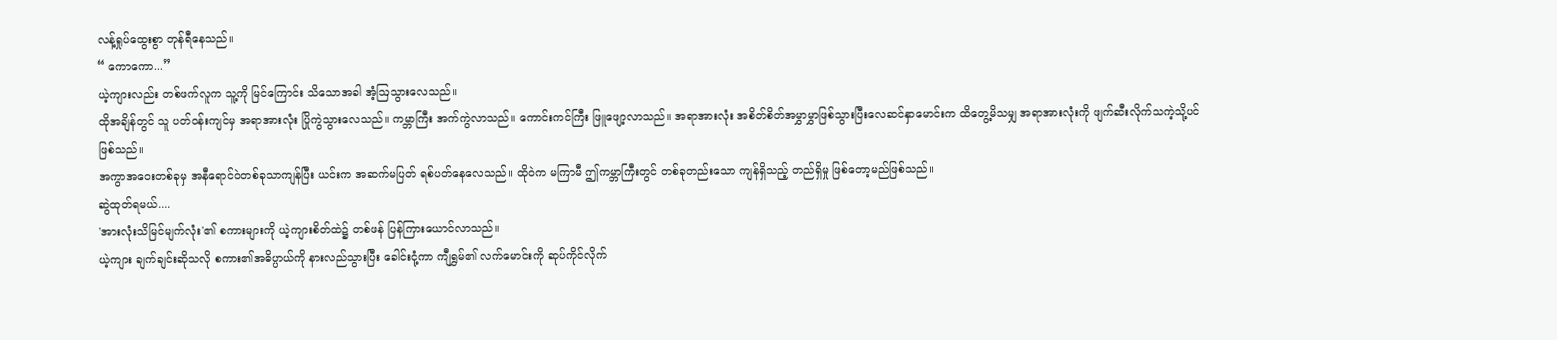လန့်ရှုပ်ထွေးစွာ တုန်ရီနေသည်။
“ ကောကော...”
ယဲ့ကျားလည်း တစ်ဖက်လူက သူ့ကို မြင်ကြောင်း သိသောအခါ အံ့ဩသွားလေသည်။
ထိုအချိန်တွင် သူ ပတ်၀န်းကျင်မှ အရာအားလုံး ပြိုကွဲသွားလေသည်။ ကမ္ဘာကြီး အက်ကွဲလာသည်။ ကောင်းကင်ကြီး ဖြူဖျော့လာသည်။ အရာအားလုံး အစိတ်စိတ်အမွှာမွှာဖြစ်သွားပြီးလေဆင်နှာမောင်းက ထိတွေ့မိသမျှ အရာအားလုံးကို ဖျက်ဆီးလိုက်သကဲ့သို့ပင် ဖြစ်သည်။
အကွာအဝေးတစ်ခုမှ အနီရောင်ဝဲတစ်ခုသာကျန်ပြီး ယင်းက အဆက်မပြတ် ရစ်ပတ်နေလေသည်။ ထိုဝဲက မကြာမီ ဤကမ္ဘာကြီးတွင် တစ်ခုတည်းသော ကျန်ရှိသည့် တည်ရှိမှု ဖြစ်တော့မည်ဖြစ်သည်။
ဆွဲထုတ်ရမယ်....
'အားလုံးသိမြင်မျက်လုံး'၏ စကားများကို ယဲ့ကျားစိတ်ထဲ၌ တစ်ဖန် ပြန်ကြားယောင်လာသည်။
ယဲ့ကျား ချက်ချင်းဆိုသလို စကား၏အဓိပ္ပာယ်ကို နားလည်သွားပြီး ခေါင်းငုံ့ကာ ကျီရွှမ်၏ လက်မောင်းကို ဆုပ်ကိုင်လိုက်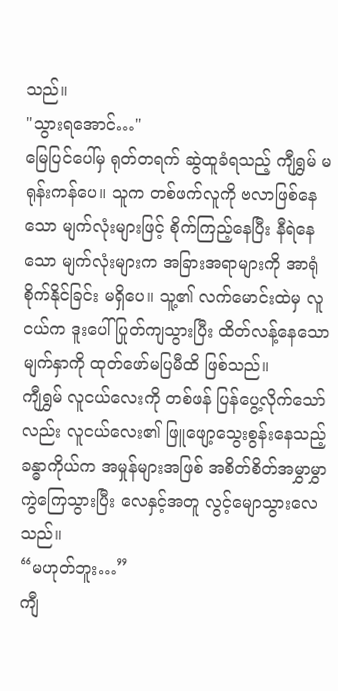သည်။
"သွားရအောင်…"
မြေပြင်ပေါ်မှ ရုတ်တရက် ဆွဲထူခံရသည့် ကျီရွှမ် မရုန်းကန်ပေ။ သူက တစ်ဖက်လူကို ဗလာဖြစ်နေသော မျက်လုံးများဖြင့် စိုက်ကြည့်နေပြီး နီရဲနေသော မျက်လုံးများက အခြားအရာများကို အာရုံစိုက်နိုင်ခြင်း မရှိပေ။ သူ့၏ လက်မောင်းထဲမှ လူငယ်က ဒူးပေါ် ပြုတ်ကျသွားပြီး ထိတ်လန့်နေသော မျက်နှာကို ထုတ်ဖော်မပြမီထိ ဖြစ်သည်။
ကျီရွှမ် လူငယ်လေးကို တစ်ဖန် ပြန်ပွေ့လိုက်သော်လည်း လူငယ်လေး၏ ဖြူဖျော့သွေးစွန်းနေသည့် ခန္ဓာကိုယ်က အမှုန်များအဖြစ် အစိတ်စိတ်အမွှာမွှာ ကွဲကြေသွားပြီး လေနှင့်အတူ လွင့်မျောသွားလေသည်။
“မဟုတ်ဘူး…”
ကျီ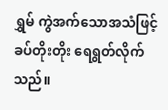ရွှမ် ကွဲအက်သောအသံဖြင့် ခပ်တိုးတိုး ရေရွတ်လိုက်သည်။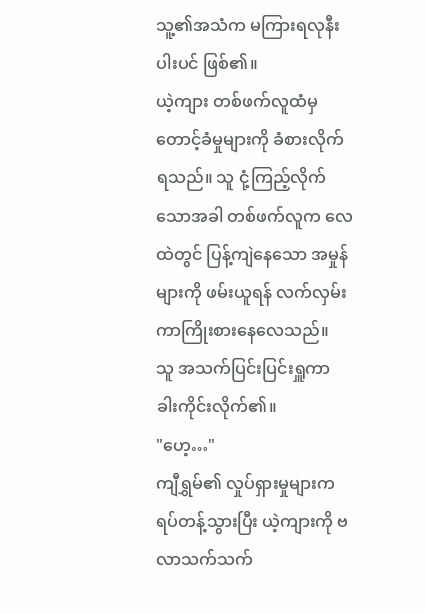သူ့၏အသံက မကြားရလုနီးပါးပင် ဖြစ်၏။
ယဲ့ကျား တစ်ဖက်လူထံမှ တောင့်ခံမှုများကို ခံစားလိုက်ရသည်။ သူ ငုံ့ကြည့်လိုက်သောအခါ တစ်ဖက်လူက လေထဲတွင် ပြန့်ကျဲနေသော အမှုန်များကို ဖမ်းယူရန် လက်လှမ်းကာကြိုးစားနေလေသည်။
သူ အသက်ပြင်းပြင်းရှူကာ ခါးကိုင်းလိုက်၏။
"ဟေ့…"
ကျီရွှမ်၏ လှုပ်ရှားမှုများက ရပ်တန့်သွားပြီး ယဲ့ကျားကို ဗလာသက်သက်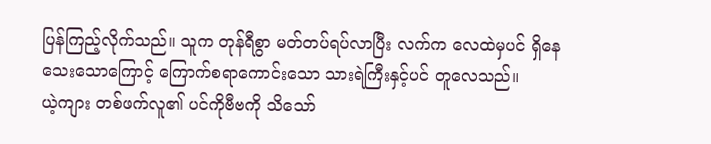ပြန်ကြည့်လိုက်သည်။ သူက တုန်ရီစွာ မတ်တပ်ရပ်လာပြီး လက်က လေထဲမှပင် ရှိနေသေးသောကြောင့် ကြောက်စရာကောင်းသော သားရဲကြီးနှင့်ပင် တူလေသည်။
ယဲ့ကျား တစ်ဖက်လူ၏ ပင်ကိုဗီဗကို သိသော်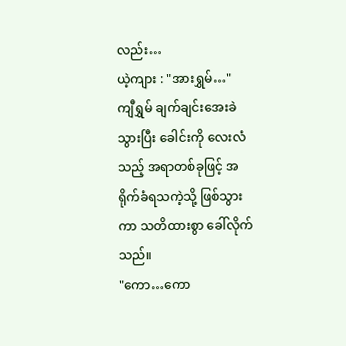လည်း…
ယဲ့ကျား : "အားရွှမ်…"
ကျီရွှမ် ချက်ချင်းအေးခဲသွားပြီး ခေါင်းကို လေးလံသည့် အရာတစ်ခုဖြင့် အရိုက်ခံရသကဲ့သို့ ဖြစ်သွားကာ သတိထားစွာ ခေါ်လိုက်သည်။
"ကော…ကော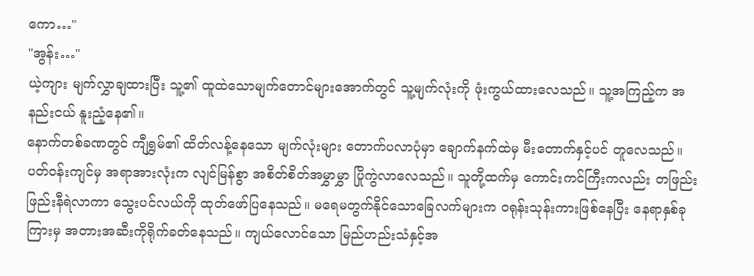ကော…"
"အွန်း…"
ယဲ့ကျား မျက်လွှာချထားပြီး သူ့၏ ထူထဲသောမျက်တောင်များအောက်တွင် သူ့မျက်လုံးကို ဖုံးကွယ်ထားလေသည်။ သူ့အကြည့်က အနည်းငယ် နူးညံ့နေ၏။
နောက်တစ်ခဏတွင် ကျီရွှမ်၏ ထိတ်လန့်နေသော မျက်လုံးများ တောက်ပလာပုံမှာ ချောက်နက်ထဲမှ မီးတောက်နှင့်ပင် တူလေသည်။
ပတ်၀န်းကျင်မှ အရာအားလုံးက လျင်မြန်စွာ အစိတ်စိတ်အမွှာမွှာ ပြိုကွဲလာလေသည်။ သူတို့ထက်မှ ကောင်းကင်ကြီးကလည်း တဖြည်းဖြည်းနီရဲလာကာ သွေးပင်လယ်ကို ထုတ်ဖော်ပြနေသည်။ မရေမတွက်နိုင်သောခြေလက်များက ၀ရုန်းသုန်းကားဖြစ်နေပြီး နေရာနှစ်ခုကြားမှ အတားအဆီးကိုရိုက်ခတ်နေသည်။ ကျယ်လောင်သော မြည်ဟည်းသံနှင့်အ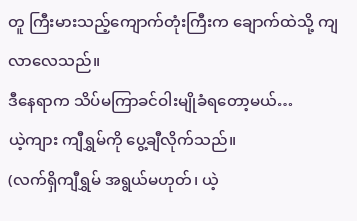တူ ကြီးမားသည့်ကျောက်တုံးကြီးက ချောက်ထဲသို့ ကျလာလေသည်။
ဒီနေရာက သိပ်မကြာခင်ဝါးမျိုခံရတော့မယ်…
ယဲ့ကျား ကျီရွှမ်ကို ပွေ့ချီလိုက်သည်။
(လက်ရှိကျီရွှမ် အရွယ်မဟုတ်၊ ယဲ့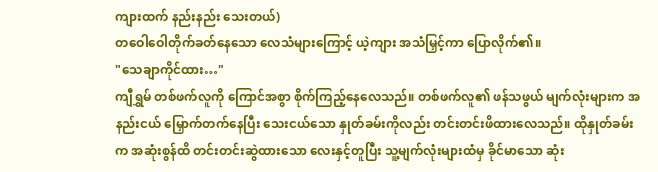ကျားထက် နည်းနည်း သေးတယ်)
တဝေါဝေါတိုက်ခတ်နေသော လေသံများကြောင့် ယဲ့ကျား အသံမြှင့်ကာ ပြောလိုက်၏။
"သေချာကိုင်ထား…"
ကျီရွှမ် တစ်ဖက်လူကို ကြောင်အစွာ စိုက်ကြည့်နေလေသည်။ တစ်ဖက်လူ၏ ဖန်သဖွယ် မျက်လုံးများက အနည်းငယ် မြှောက်တက်နေပြီး သေးငယ်သော နှုတ်ခမ်းကိုလည်း တင်းတင်းဖိထားလေသည်။ ထိုနှုတ်ခမ်းက အဆုံးစွန်ထိ တင်းတင်းဆွဲထားသော လေးနှင့်တူပြီး သူ့မျက်လုံးများထံမှ ခိုင်မာသော ဆုံး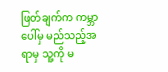ဖြတ်ချက်က ကမ္ဘာပေါ်မှ မည်သည့်အရာမှ သူ့ကို မ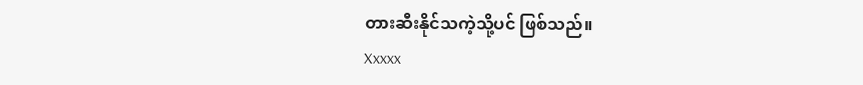တားဆီးနိုင်သကဲ့သို့ပင် ဖြစ်သည်။
Xxxxx